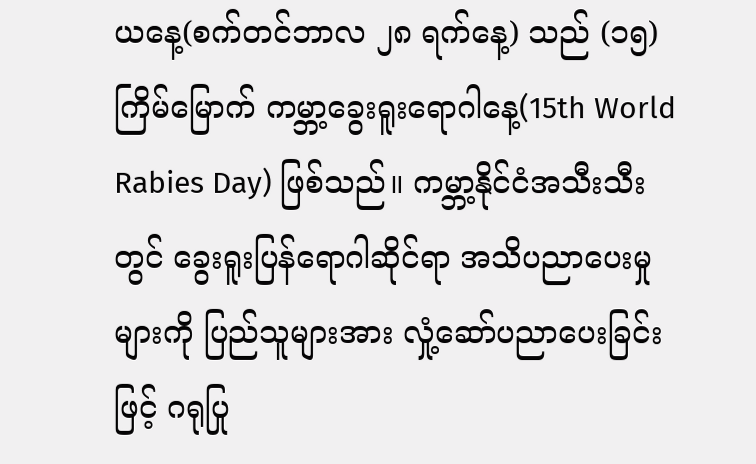ယနေ့(စက်တင်ဘာလ ၂၈ ရက်နေ့) သည် (၁၅) ကြိမ်မြောက် ကမ္ဘာ့ခွေးရူးရောဂါနေ့(15th World Rabies Day) ဖြစ်သည်။ ကမ္ဘာ့နိုင်ငံအသီးသီးတွင် ခွေးရူးပြန်ရောဂါဆိုင်ရာ အသိပညာပေးမှု များကို ပြည်သူများအား လှုံ့ဆော်ပညာပေးခြင်းဖြင့် ဂရုပြု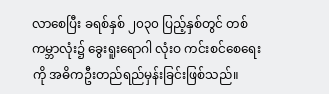လာစေပြီး ခရစ်နှစ် ၂၀၃၀ ပြည့်နှစ်တွင် တစ်ကမ္ဘာလုံး၌ ခွေးရူးရောဂါ လုံးဝ ကင်းစင်စေရေးကို အဓိကဦးတည်ရည်မှန်းခြင်းဖြစ်သည်။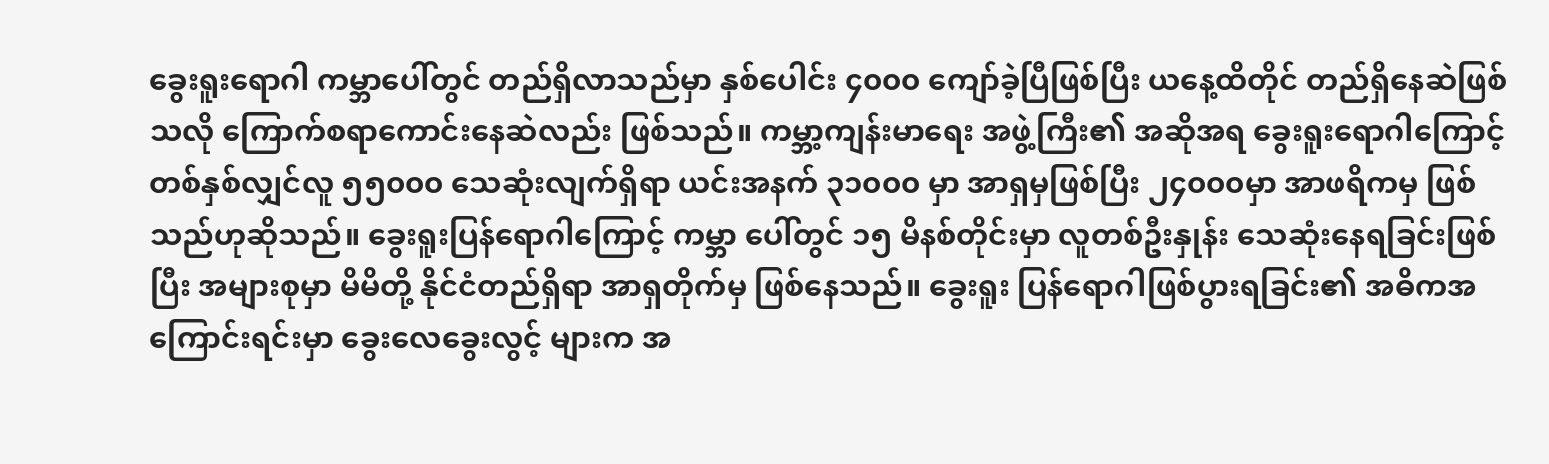ခွေးရူးရောဂါ ကမ္ဘာပေါ်တွင် တည်ရှိလာသည်မှာ နှစ်ပေါင်း ၄၀၀၀ ကျော်ခဲ့ပြီဖြစ်ပြီး ယနေ့ထိတိုင် တည်ရှိနေဆဲဖြစ်သလို ကြောက်စရာကောင်းနေဆဲလည်း ဖြစ်သည်။ ကမ္ဘာ့ကျန်းမာရေး အဖွဲ့ကြီး၏ အဆိုအရ ခွေးရူးရောဂါကြောင့် တစ်နှစ်လျှင်လူ ၅၅၀၀၀ သေဆုံးလျက်ရှိရာ ယင်းအနက် ၃၁၀၀၀ မှာ အာရှမှဖြစ်ပြီး ၂၄၀၀၀မှာ အာဖရိကမှ ဖြစ်သည်ဟုဆိုသည်။ ခွေးရူးပြန်ရောဂါကြောင့် ကမ္ဘာ ပေါ်တွင် ၁၅ မိနစ်တိုင်းမှာ လူတစ်ဦးနှုန်း သေဆုံးနေရခြင်းဖြစ်ပြီး အများစုမှာ မိမိတို့ နိုင်ငံတည်ရှိရာ အာရှတိုက်မှ ဖြစ်နေသည်။ ခွေးရူး ပြန်ရောဂါဖြစ်ပွားရခြင်း၏ အဓိကအကြောင်းရင်းမှာ ခွေးလေခွေးလွင့် များက အ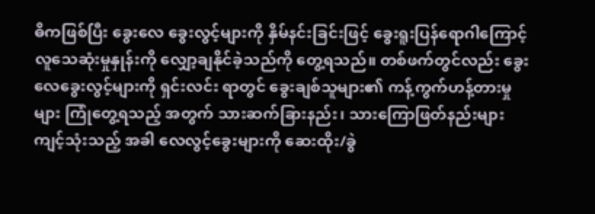ဓိကဖြစ်ပြီး ခွေးလေ ခွေးလွင့်များကို နှိမ်နင်းခြင်းဖြင့် ခွေးရူးပြန်ရောဂါကြောင့် လူသေဆုံးမှုနှုန်းကို လျှော့ချနိုင်ခဲ့သည်ကို တွေ့ရသည်။ တစ်ဖက်တွင်လည်း ခွေးလေခွေးလွင့်များကို ရှင်းလင်း ရာတွင် ခွေးချစ်သူများ၏ ကန့်ကွက်ဟန့်တားမှုများ ကြုံတွေ့ရသည့် အတွက် သားဆက်ခြားနည်း၊ သားကြောဖြတ်နည်းများ ကျင့်သုံးသည့် အခါ လေလွင့်ခွေးများကို ဆေးထိုး/ခွဲ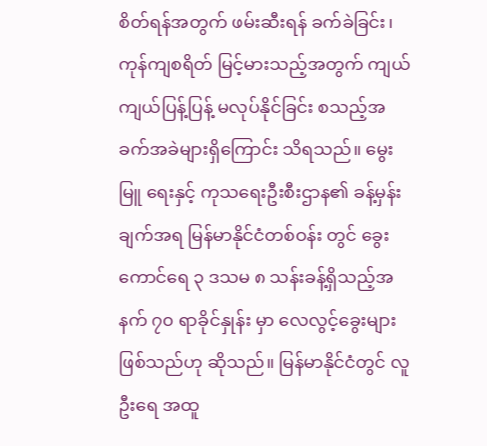စိတ်ရန်အတွက် ဖမ်းဆီးရန် ခက်ခဲခြင်း၊ ကုန်ကျစရိတ် မြင့်မားသည့်အတွက် ကျယ်ကျယ်ပြန့်ပြန့် မလုပ်နိုင်ခြင်း စသည့်အခက်အခဲများရှိကြောင်း သိရသည်။ မွေးမြူ ရေးနှင့် ကုသရေးဦးစီးဌာန၏ ခန့်မှန်းချက်အရ မြန်မာနိုင်ငံတစ်ဝန်း တွင် ခွေးကောင်ရေ ၃ ဒသမ ၈ သန်းခန့်ရှိသည့်အနက် ၇၀ ရာခိုင်နှုန်း မှာ လေလွင့်ခွေးများဖြစ်သည်ဟု ဆိုသည်။ မြန်မာနိုင်ငံတွင် လူဦးရေ အထူ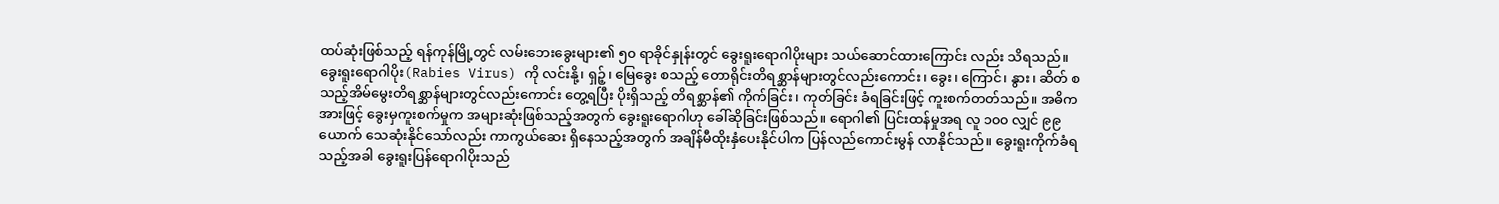ထပ်ဆုံးဖြစ်သည့် ရန်ကုန်မြို့တွင် လမ်းဘေးခွေးများ၏ ၅၀ ရာခိုင်နှုန်းတွင် ခွေးရူးရောဂါပိုးများ သယ်ဆောင်ထားကြောင်း လည်း သိရသည်။
ခွေးရူးရောဂါပိုး(Rabies Virus) ကို လင်းနို့၊ ရှဉ့်၊ မြေခွေး စသည့် တောရိုင်းတိရစ္ဆာန်များတွင်လည်းကောင်း၊ ခွေး၊ ကြောင်၊ နွား၊ ဆိတ် စသည့်အိမ်မွေးတိရစ္ဆာန်များတွင်လည်းကောင်း တွေ့ရပြီး ပိုးရှိသည့် တိရစ္ဆာန်၏ ကိုက်ခြင်း၊ ကုတ်ခြင်း ခံရခြင်းဖြင့် ကူးစက်တတ်သည်။ အဓိကအားဖြင့် ခွေးမှကူးစက်မှုက အများဆုံးဖြစ်သည့်အတွက် ခွေးရူးရောဂါဟု ခေါ်ဆိုခြင်းဖြစ်သည်။ ရောဂါ၏ ပြင်းထန်မှုအရ လူ ၁၀၀ လျှင် ၉၉ ယောက် သေဆုံးနိုင်သော်လည်း ကာကွယ်ဆေး ရှိနေသည့်အတွက် အချိန်မီထိုးနှံပေးနိုင်ပါက ပြန်လည်ကောင်းမွန် လာနိုင်သည်။ ခွေးရူးကိုက်ခံရသည့်အခါ ခွေးရူးပြန်ရောဂါပိုးသည်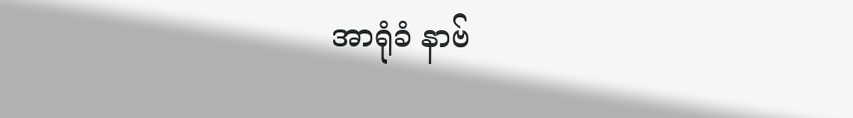အာရုံခံ နာဗ်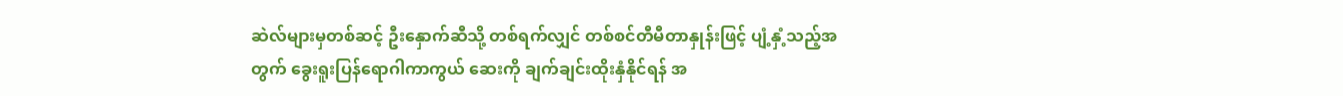ဆဲလ်များမှတစ်ဆင့် ဦးနှောက်ဆီသို့ တစ်ရက်လျှင် တစ်စင်တီမီတာနှုန်းဖြင့် ပျံ့နှံ့သည့်အတွက် ခွေးရူးပြန်ရောဂါကာကွယ် ဆေးကို ချက်ချင်းထိုးနှံနိုင်ရန် အ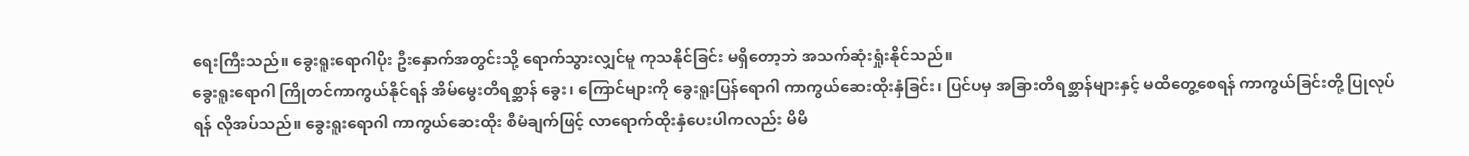ရေးကြီးသည်။ ခွေးရူးရောဂါပိုး ဦးနှောက်အတွင်းသို့ ရောက်သွားလျှင်မူ ကုသနိုင်ခြင်း မရှိတော့ဘဲ အသက်ဆုံးရှုံးနိုင်သည်။
ခွေးရူးရောဂါ ကြိုတင်ကာကွယ်နိုင်ရန် အိမ်မွေးတိရစ္ဆာန် ခွေး၊ ကြောင်များကို ခွေးရူးပြန်ရောဂါ ကာကွယ်ဆေးထိုးနှံခြင်း၊ ပြင်ပမှ အခြားတိရစ္ဆာန်များနှင့် မထိတွေ့စေရန် ကာကွယ်ခြင်းတို့ ပြုလုပ်ရန် လိုအပ်သည်။ ခွေးရူးရောဂါ ကာကွယ်ဆေးထိုး စီမံချက်ဖြင့် လာရောက်ထိုးနှံပေးပါကလည်း မိမိ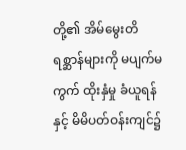တို့၏ အိမ်မွေးတိရစ္ဆာန်များကို မပျက်မကွက် ထိုးနှံမှု ခံယူရန်နှင့် မိမိပတ်ဝန်းကျင်၌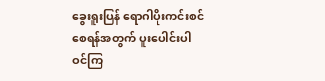ခွေးရူးပြန် ရောဂါပိုးကင်းစင်စေရန်အတွက် ပူးပေါင်းပါဝင်ကြ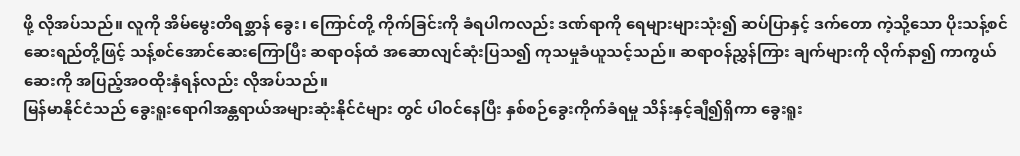ဖို့ လိုအပ်သည်။ လူကို အိမ်မွေးတိရစ္ဆာန် ခွေး၊ ကြောင်တို့ ကိုက်ခြင်းကို ခံရပါကလည်း ဒဏ်ရာကို ရေများများသုံး၍ ဆပ်ပြာနှင့် ဒက်တော ကဲ့သို့သော ပိုးသန့်စင်ဆေးရည်တို့ဖြင့် သန့်စင်အောင်ဆေးကြောပြီး ဆရာဝန်ထံ အဆောလျင်ဆုံးပြသ၍ ကုသမှုခံယူသင့်သည်။ ဆရာဝန်ညွှန်ကြား ချက်များကို လိုက်နာ၍ ကာကွယ်ဆေးကို အပြည့်အဝထိုးနှံရန်လည်း လိုအပ်သည်။
မြန်မာနိုင်ငံသည် ခွေးရူးရောဂါအန္တရာယ်အများဆုံးနိုင်ငံများ တွင် ပါဝင်နေပြီး နှစ်စဉ်ခွေးကိုက်ခံရမှု သိန်းနှင့်ချီ၍ရှိကာ ခွေးရူး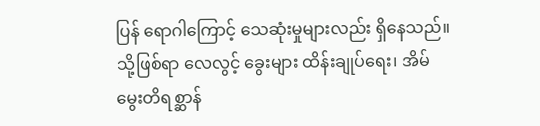ပြန် ရောဂါကြောင့် သေဆုံးမှုများလည်း ရှိနေသည်။ သို့ဖြစ်ရာ လေလွင့် ခွေးများ ထိန်းချုပ်ရေး၊ အိမ်မွေးတိရစ္ဆာန်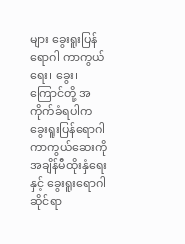များ ခွေးရူးပြန်ရောဂါ ကာကွယ်ရေး၊ ခွေး၊ ကြောင်တို့ အကိုက်ခံရပါက ခွေးရူးပြန်ရောဂါ ကာကွယ်ဆေးကို အချိန်မီထိုးနှံရေးနှင့် ခွေးရူးရောဂါဆိုင်ရာ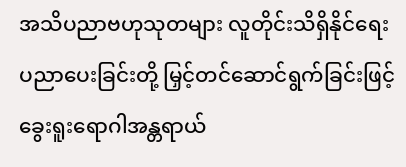အသိပညာဗဟုသုတများ လူတိုင်းသိရှိနိုင်ရေး ပညာပေးခြင်းတို့ မြှင့်တင်ဆောင်ရွက်ခြင်းဖြင့် ခွေးရူးရောဂါအန္တရာယ်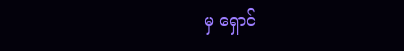မှ ရှောင်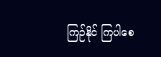ကြဉ်နိုင် ကြပါစေ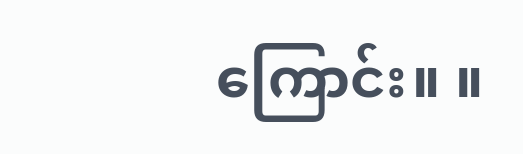ကြောင်း။ ။